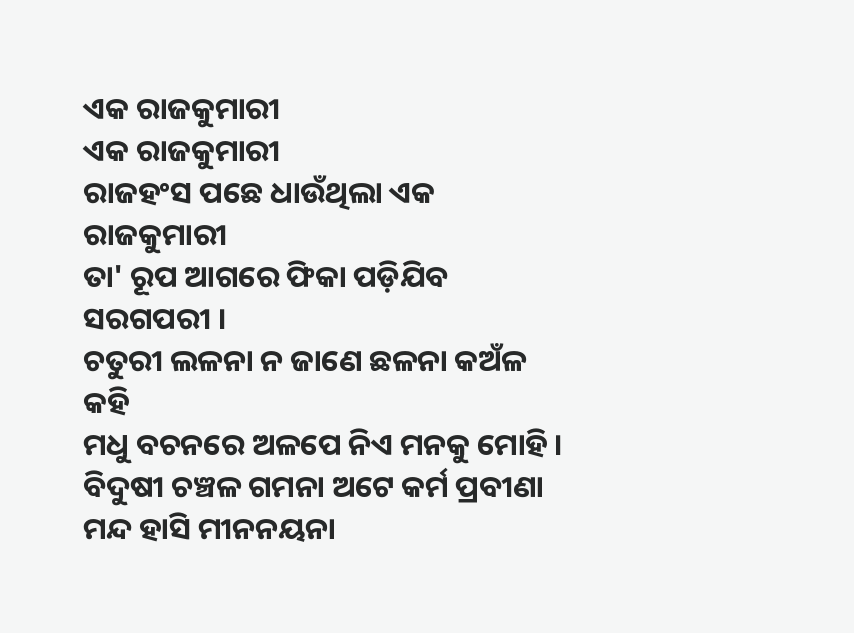ଏକ ରାଜକୁମାରୀ
ଏକ ରାଜକୁମାରୀ
ରାଜହଂସ ପଛେ ଧାଉଁଥିଲା ଏକ ରାଜକୁମାରୀ
ତା' ରୂପ ଆଗରେ ଫିକା ପଡ଼ିଯିବ ସରଗପରୀ ।
ଚତୁରୀ ଲଳନା ନ ଜାଣେ ଛଳନା କଅଁଳ କହି
ମଧୁ ବଚନରେ ଅଳପେ ନିଏ ମନକୁ ମୋହି ।
ବିଦୁଷୀ ଚଞ୍ଚଳ ଗମନା ଅଟେ କର୍ମ ପ୍ରବୀଣା
ମନ୍ଦ ହାସି ମୀନନୟନା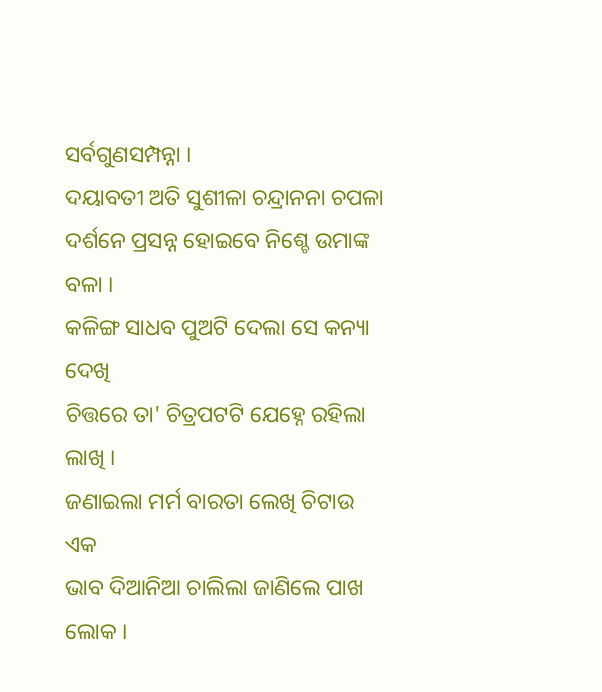ସର୍ବଗୁଣସମ୍ପନ୍ନା ।
ଦୟାବତୀ ଅତି ସୁଶୀଳା ଚନ୍ଦ୍ରାନନା ଚପଳା
ଦର୍ଶନେ ପ୍ରସନ୍ନ ହୋଇବେ ନିଶ୍ଚେ ଉମାଙ୍କ ବଳା ।
କଳିଙ୍ଗ ସାଧବ ପୁଅଟି ଦେଲା ସେ କନ୍ୟା ଦେଖି
ଚିତ୍ତରେ ତା' ଚିତ୍ରପଟଟି ଯେହ୍ନେ ରହିଲା ଲାଖି ।
ଜଣାଇଲା ମର୍ମ ବାରତା ଲେଖି ଚିଟାଉ ଏକ
ଭାବ ଦିଆନିଆ ଚାଲିଲା ଜାଣିଲେ ପାଖ ଲୋକ ।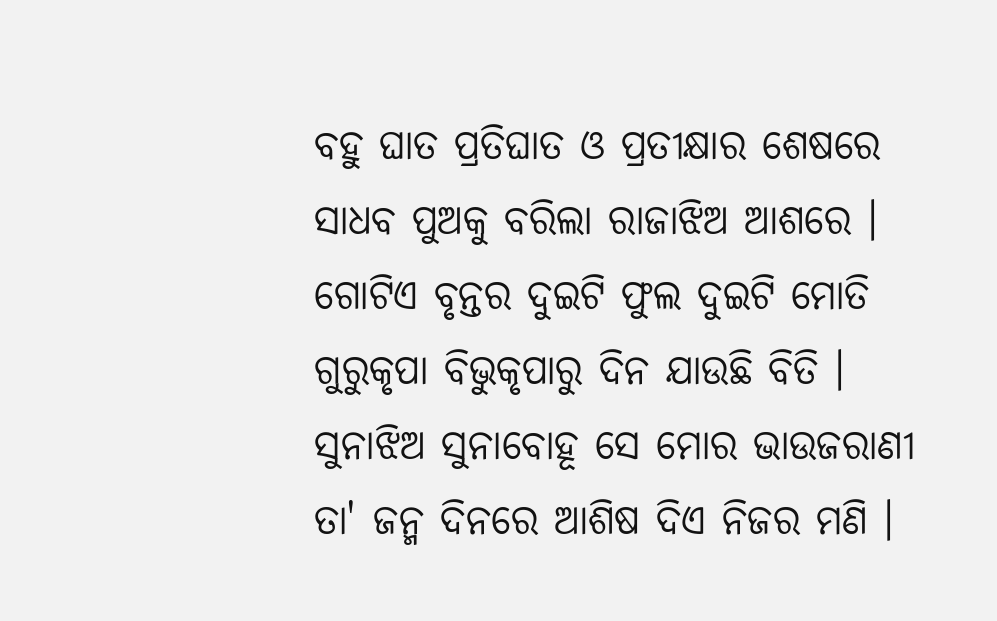ବହୁ ଘାତ ପ୍ରତିଘାତ ଓ ପ୍ରତୀକ୍ଷାର ଶେଷରେ
ସାଧବ ପୁଅକୁ ବରିଲା ରାଜାଝିଅ ଆଶରେ ।
ଗୋଟିଏ ବୃନ୍ତର ଦୁଇଟି ଫୁଲ ଦୁଇଟି ମୋତି
ଗୁରୁକୃପା ବିଭୁକୃପାରୁ ଦିନ ଯାଉଛି ବିତି ।
ସୁନାଝିଅ ସୁନାବୋହୂ ସେ ମୋର ଭାଉଜରାଣୀ
ତା' ଜନ୍ମ ଦିନରେ ଆଶିଷ ଦିଏ ନିଜର ମଣି ।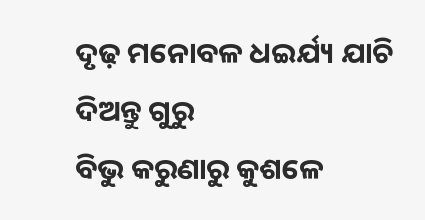ଦୃଢ଼ ମନୋବଳ ଧଇର୍ଯ୍ୟ ଯାଚି ଦିଅନ୍ତୁ ଗୁରୁ
ବିଭୁ କରୁଣାରୁ କୁଶଳେ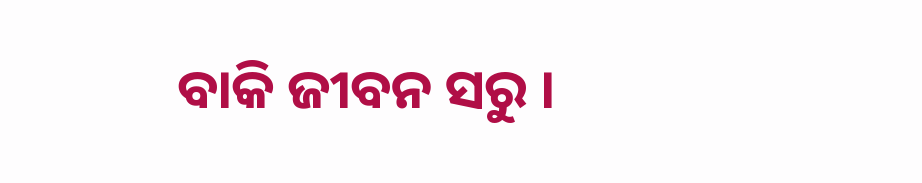ବାକି ଜୀବନ ସରୁ ।